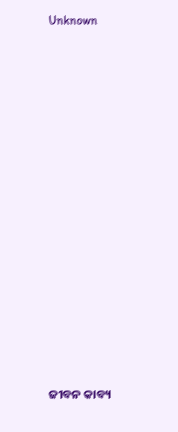Unknown

























ଜୀବନ କାବ୍ୟ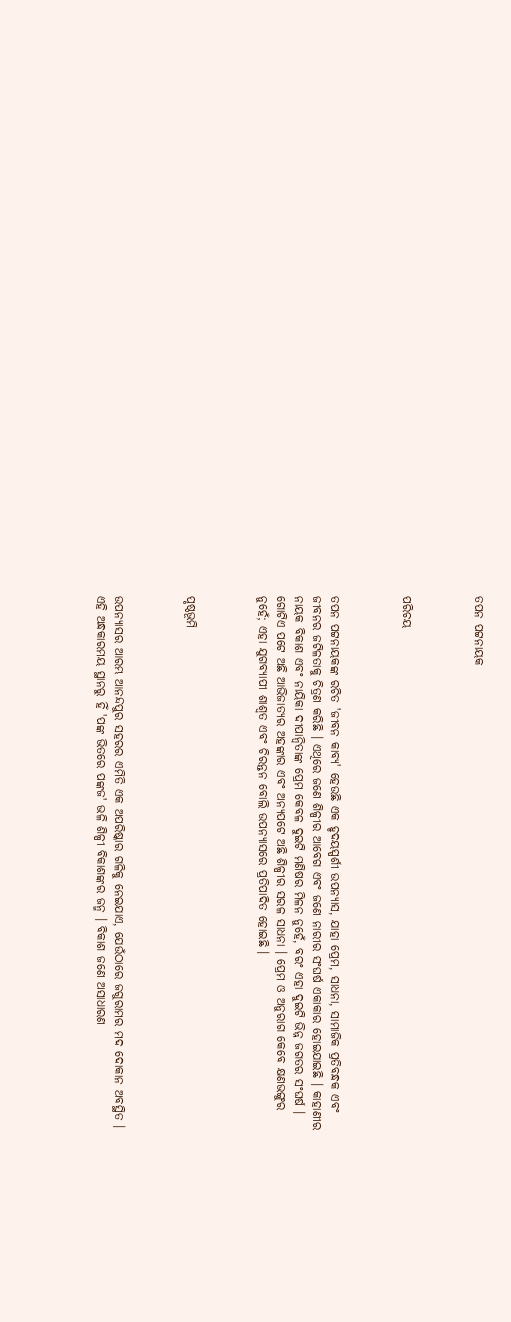ତପନ ପଟ୍ଟନାୟକ



ପରିଚୟ



ତପନ ପଟ୍ଟନାୟକଙ୍କ ରଚିତ 'ଜୀବନ କାବ୍ୟ' ହେଉଛି ଏକ ହୃଦୟସ୍ପର୍ଶୀ ଉପନ୍ୟାସ, ଯାହା ପ୍ରେମ, ସାଧନା, ସାମାଜିକ ପ୍ରତିବନ୍ଧକ ଏବଂ ଜୀବନର ଜଟିଳତାକୁ ଚିତ୍ରଣ କରିଛି । ଏଥିରେ ଜଣେ ଶିଳ୍ପୀର ଆବେଗ ଏବଂ ଜଣେ ନାରୀର ସଂଘର୍ଷ ଏକାକାର ହୋଇଯାଇଛି । କାହାଣୀର ନାୟକ ବିକାଶ ଏବଂ ନାୟିକା ଦୀପାନ୍ୱିତାଙ୍କ ପ୍ରେମ କେବଳ ଦୁଇଟି ମଣିଷର ମିଳନ ନୁହେଁ, ବରଂ ଏହା ଦୁଇଟି ଭିନ୍ନ ଜଗତର ସଂଘର୍ଷ । ଗୋଟିଏ ପଟେ ଅଛି ଆଭିଜାତ୍ୟର ଅହଙ୍କାର ଏବଂ ଅନ୍ୟପଟେ ଅଛି ଶିଳ୍ପୀର ସରଳ ସାଧନା । ପ୍ରେମ ଓ ଅନୁରାଗ କେବେ କ୍ଷଣଭଙ୍ଗୁର ନୁହେଁ; ଏହା ଯୁଗବ୍ୟାପୀ ଶାଶ୍ୱତ ଏବଂ ଚିରନ୍ତନ ବୋଲି ଉପନ୍ୟାସରେ ପ୍ରତିପାଦିତ ହୋଇଛି ।



ପୃଷ୍ଠଭୂମି



ଉପନ୍ୟାସର ଆରମ୍ଭ ଆନନ୍ଦପୁର ସହରର ଏମିତି ଏକ ଅପରିଷ୍କାର ଗଳିକୁ ନେଇଯାଏ, ଯେଉଁଠାରେ ଜଗୁରାମର ମଦ ଦୋକାନ ଅବସ୍ଥିତ । ଏହି ଅନ୍ଧକାରମୟ ସ୍ଥାନରୁ ହିଁ 'ପଙ୍କ ଭିତରେ ପଙ୍କଜ' ଭଳି ଶିଳ୍ପୀ ବିକାଶଙ୍କର ଜନ୍ମ । ବିକାଶ ଜଣେ ଅସାଧାରଣ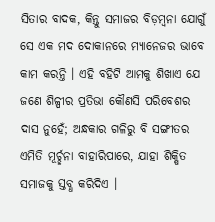ସିତାର ବାଦକ, କିନ୍ତୁ ସମାଜର ବିଡ଼ମ୍ବନା ଯୋଗୁଁ ସେ ଏକ ମଦ ଦୋକାନରେ ମ୍ୟାନେଜର ଭାବେ କାମ କରନ୍ତି । ଏହି ବହିଟି ଆମକୁ ଶିଖାଏ ଯେ ଜଣେ ଶିଳ୍ପୀର ପ୍ରତିଭା କୌଣସି ପରିବେଶର ଦାସ ନୁହେଁ; ଅନ୍ଧକାର ଗଳିରୁ ବି ସଙ୍ଗୀତର ଏମିତି ମୂର୍ଚ୍ଛନା ବାହାରିପାରେ, ଯାହା ଶିକ୍ଷିତ ସମାଜକୁ ସ୍ତବ୍ଧ କରିଦିଏ ।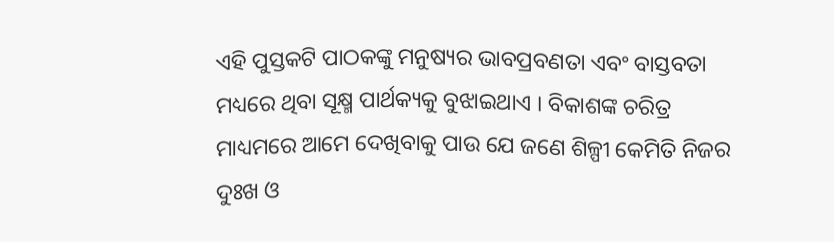ଏହି ପୁସ୍ତକଟି ପାଠକଙ୍କୁ ମନୁଷ୍ୟର ଭାବପ୍ରବଣତା ଏବଂ ବାସ୍ତବତା ମଧ୍ୟରେ ଥିବା ସୂକ୍ଷ୍ମ ପାର୍ଥକ୍ୟକୁ ବୁଝାଇଥାଏ । ବିକାଶଙ୍କ ଚରିତ୍ର ମାଧ୍ୟମରେ ଆମେ ଦେଖିବାକୁ ପାଉ ଯେ ଜଣେ ଶିଳ୍ପୀ କେମିତି ନିଜର ଦୁଃଖ ଓ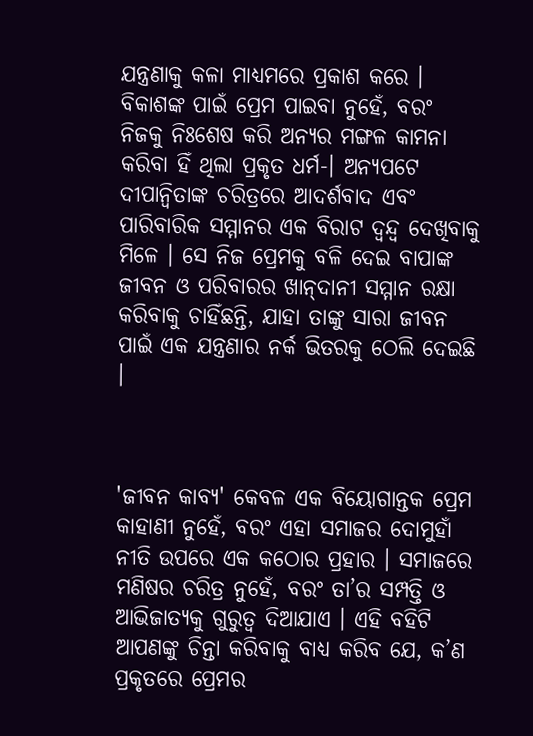ଯନ୍ତ୍ରଣାକୁ କଳା ମାଧ୍ୟମରେ ପ୍ରକାଶ କରେ । ବିକାଶଙ୍କ ପାଇଁ ପ୍ରେମ ପାଇବା ନୁହେଁ, ବରଂ ନିଜକୁ ନିଃଶେଷ କରି ଅନ୍ୟର ମଙ୍ଗଳ କାମନା କରିବା ହିଁ ଥିଲା ପ୍ରକୃତ ଧର୍ମ-। ଅନ୍ୟପଟେ ଦୀପାନ୍ୱିତାଙ୍କ ଚରିତ୍ରରେ ଆଦର୍ଶବାଦ ଏବଂ ପାରିବାରିକ ସମ୍ମାନର ଏକ ବିରାଟ ଦ୍ୱନ୍ଦ୍ୱ ଦେଖିବାକୁ ମିଳେ । ସେ ନିଜ ପ୍ରେମକୁ ବଳି ଦେଇ ବାପାଙ୍କ ଜୀବନ ଓ ପରିବାରର ଖାନ୍‍ଦାନୀ ସମ୍ମାନ ରକ୍ଷା କରିବାକୁ ଚାହିଁଛନ୍ତି, ଯାହା ତାଙ୍କୁ ସାରା ଜୀବନ ପାଇଁ ଏକ ଯନ୍ତ୍ରଣାର ନର୍କ ଭିତରକୁ ଠେଲି ଦେଇଛି ।



'ଜୀବନ କାବ୍ୟ' କେବଳ ଏକ ବିୟୋଗାନ୍ତକ ପ୍ରେମ କାହାଣୀ ନୁହେଁ, ବରଂ ଏହା ସମାଜର ଦୋମୁହାଁ ନୀତି ଉପରେ ଏକ କଠୋର ପ୍ରହାର । ସମାଜରେ ମଣିଷର ଚରିତ୍ର ନୁହେଁ, ବରଂ ତା’ର ସମ୍ପତ୍ତି ଓ ଆଭିଜାତ୍ୟକୁ ଗୁରୁତ୍ୱ ଦିଆଯାଏ । ଏହି ବହିଟି ଆପଣଙ୍କୁ ଚିନ୍ତା କରିବାକୁ ବାଧ୍ୟ କରିବ ଯେ, କ’ଣ ପ୍ରକୃତରେ ପ୍ରେମର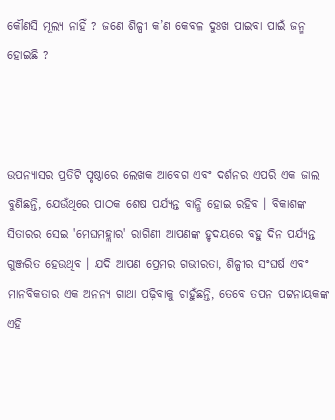କୌଣସି ମୂଲ୍ୟ ନାହିଁ ? ଜଣେ ଶିଳ୍ପୀ କ’ଣ କେବଳ ଦୁଃଖ ପାଇବା ପାଇଁ ଜନ୍ମ ହୋଇଛି ?



ଉପନ୍ୟାସର ପ୍ରତିଟି ପୃଷ୍ଠାରେ ଲେଖକ ଆବେଗ ଏବଂ ଦର୍ଶନର ଏପରି ଏକ ଜାଲ ବୁଣିଛନ୍ତି, ଯେଉଁଥିରେ ପାଠକ ଶେଷ ପର୍ଯ୍ୟନ୍ତ ବାନ୍ଧି ହୋଇ ରହିବ । ବିକାଶଙ୍କ ସିତାରର ସେଇ 'ମେଘମହ୍ଲାର' ରାଗିଣୀ ଆପଣଙ୍କ ହୃଦୟରେ ବହୁ ଦିନ ପର୍ଯ୍ୟନ୍ତ ଗୁଞ୍ଜରିତ ହେଉଥିବ । ଯଦି ଆପଣ ପ୍ରେମର ଗଭୀରତା, ଶିଳ୍ପୀର ସଂଘର୍ଷ ଏବଂ ମାନବିକତାର ଏକ ଅନନ୍ୟ ଗାଥା ପଢ଼ିବାକୁ ଚାହୁଁଛନ୍ତି, ତେବେ ତପନ ପଟ୍ଟନାୟକଙ୍କ ଏହି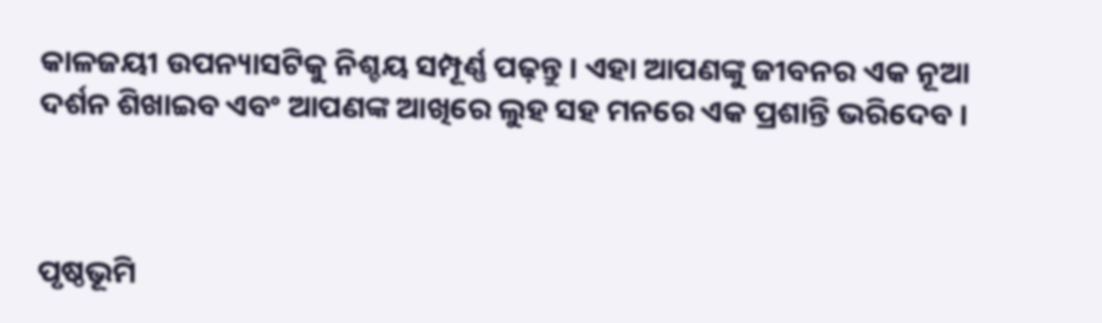କାଳଜୟୀ ଉପନ୍ୟାସଟିକୁ ନିଶ୍ଚୟ ସମ୍ପୂର୍ଣ୍ଣ ପଢ଼ନ୍ତୁ । ଏହା ଆପଣଙ୍କୁ ଜୀବନର ଏକ ନୂଆ ଦର୍ଶନ ଶିଖାଇବ ଏବଂ ଆପଣଙ୍କ ଆଖିରେ ଲୁହ ସହ ମନରେ ଏକ ପ୍ରଶାନ୍ତି ଭରିଦେବ ।



ପୃଷ୍ଠଭୂମି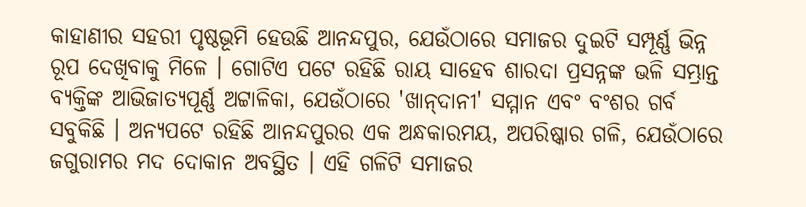କାହାଣୀର ସହରୀ ପୃଷ୍ଠଭୂମି ହେଉଛି ଆନନ୍ଦପୁର, ଯେଉଁଠାରେ ସମାଜର ଦୁଇଟି ସମ୍ପୂର୍ଣ୍ଣ ଭିନ୍ନ ରୂପ ଦେଖିବାକୁ ମିଳେ । ଗୋଟିଏ ପଟେ ରହିଛି ରାୟ ସାହେବ ଶାରଦା ପ୍ରସନ୍ନଙ୍କ ଭଳି ସମ୍ଭ୍ରାନ୍ତ ବ୍ୟକ୍ତିଙ୍କ ଆଭିଜାତ୍ୟପୂର୍ଣ୍ଣ ଅଟ୍ଟାଳିକା, ଯେଉଁଠାରେ 'ଖାନ୍‍ଦାନୀ' ସମ୍ମାନ ଏବଂ ବଂଶର ଗର୍ବ ସବୁକିଛି । ଅନ୍ୟପଟେ ରହିଛି ଆନନ୍ଦପୁରର ଏକ ଅନ୍ଧକାରମୟ, ଅପରିଷ୍କାର ଗଳି, ଯେଉଁଠାରେ ଜଗୁରାମର ମଦ ଦୋକାନ ଅବସ୍ଥିତ । ଏହି ଗଳିଟି ସମାଜର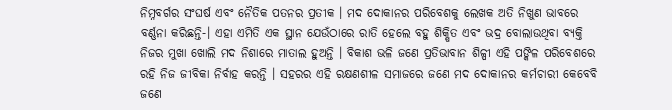ନିମ୍ନବର୍ଗର ସଂଘର୍ଷ ଏବଂ ନୈତିକ ପତନର ପ୍ରତୀକ । ମଦ ଦୋକାନର ପରିବେଶକୁ ଲେଖକ ଅତି ନିଖୁଣ ଭାବରେ ବର୍ଣ୍ଣନା କରିଛନ୍ତି-। ଏହା ଏମିତି ଏକ ସ୍ଥାନ ଯେଉଁଠାରେ ରାତି ହେଲେ ବହୁ ଶିକ୍ଷିତ ଏବଂ ଭଦ୍ର ବୋଲାଉଥିବା ବ୍ୟକ୍ତି ନିଜର ମୁଖା ଖୋଲି ମଦ ନିଶାରେ ମାତାଲ ହୁଅନ୍ତି । ବିକାଶ ଭଳି ଜଣେ ପ୍ରତିଭାବାନ ଶିଳ୍ପୀ ଏହି ପଙ୍କିଳ ପରିବେଶରେ ରହି ନିଜ ଜୀବିକା ନିର୍ବାହ କରନ୍ତି । ସହରର ଏହି ରକ୍ଷଣଶୀଳ ସମାଜରେ ଜଣେ ମଦ ଦୋକାନର କର୍ମଚାରୀ କେବେବି ଜଣେ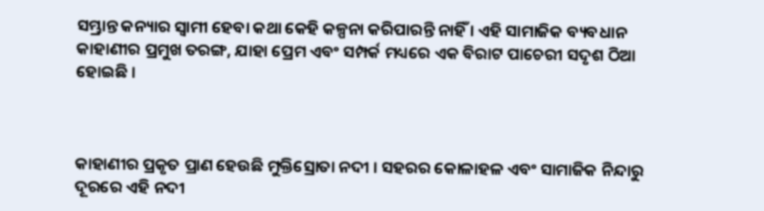ସମ୍ଭ୍ରାନ୍ତ କନ୍ୟାର ସ୍ଵାମୀ ହେବା କଥା କେହି କଳ୍ପନା କରିପାରନ୍ତି ନାହିଁ । ଏହି ସାମାଜିକ ବ୍ୟବଧାନ କାହାଣୀର ପ୍ରମୁଖ ତରଙ୍ଗ, ଯାହା ପ୍ରେମ ଏବଂ ସମ୍ପର୍କ ମଧ୍ୟରେ ଏକ ବିରାଟ ପାଚେରୀ ସଦୃଶ ଠିଆ ହୋଇଛି ।



କାହାଣୀର ପ୍ରକୃତ ପ୍ରାଣ ହେଉଛି ମୁକ୍ତିସ୍ରୋତା ନଦୀ । ସହରର କୋଳାହଳ ଏବଂ ସାମାଜିକ ନିନ୍ଦାରୁ ଦୂରରେ ଏହି ନଦୀ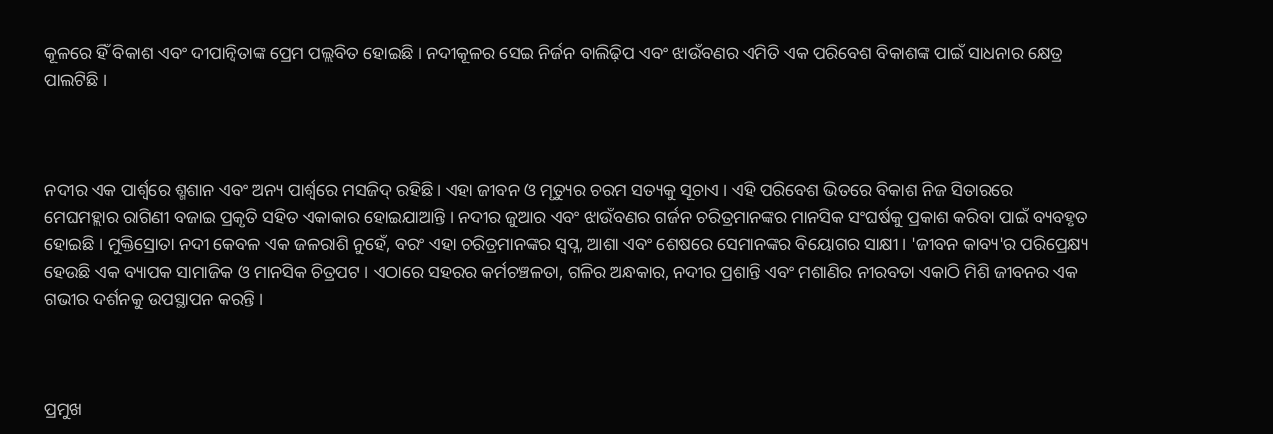କୂଳରେ ହିଁ ବିକାଶ ଏବଂ ଦୀପାନ୍ୱିତାଙ୍କ ପ୍ରେମ ପଲ୍ଲବିତ ହୋଇଛି । ନଦୀକୂଳର ସେଇ ନିର୍ଜନ ବାଲିଢ଼ିପ ଏବଂ ଝାଉଁବଣର ଏମିତି ଏକ ପରିବେଶ ବିକାଶଙ୍କ ପାଇଁ ସାଧନାର କ୍ଷେତ୍ର ପାଲଟିଛି ।



ନଦୀର ଏକ ପାର୍ଶ୍ୱରେ ଶ୍ମଶାନ ଏବଂ ଅନ୍ୟ ପାର୍ଶ୍ୱରେ ମସଜିଦ୍ ରହିଛି। ଏହା ଜୀବନ ଓ ମୃତ୍ୟୁର ଚରମ ସତ୍ୟକୁ ସୂଚାଏ । ଏହି ପରିବେଶ ଭିତରେ ବିକାଶ ନିଜ ସିତାରରେ ମେଘମହ୍ଲାର ରାଗିଣୀ ବଜାଇ ପ୍ରକୃତି ସହିତ ଏକାକାର ହୋଇଯାଆନ୍ତି । ନଦୀର ଜୁଆର ଏବଂ ଝାଉଁବଣର ଗର୍ଜନ ଚରିତ୍ରମାନଙ୍କର ମାନସିକ ସଂଘର୍ଷକୁ ପ୍ରକାଶ କରିବା ପାଇଁ ବ୍ୟବହୃତ ହୋଇଛି । ମୁକ୍ତିସ୍ରୋତା ନଦୀ କେବଳ ଏକ ଜଳରାଶି ନୁହେଁ, ବରଂ ଏହା ଚରିତ୍ରମାନଙ୍କର ସ୍ୱପ୍ନ, ଆଶା ଏବଂ ଶେଷରେ ସେମାନଙ୍କର ବିୟୋଗର ସାକ୍ଷୀ । 'ଜୀବନ କାବ୍ୟ'ର ପରିପ୍ରେକ୍ଷ୍ୟ ହେଉଛି ଏକ ବ୍ୟାପକ ସାମାଜିକ ଓ ମାନସିକ ଚିତ୍ରପଟ । ଏଠାରେ ସହରର କର୍ମଚଞ୍ଚଳତା, ଗଳିର ଅନ୍ଧକାର, ନଦୀର ପ୍ରଶାନ୍ତି ଏବଂ ମଶାଣିର ନୀରବତା ଏକାଠି ମିଶି ଜୀବନର ଏକ ଗଭୀର ଦର୍ଶନକୁ ଉପସ୍ଥାପନ କରନ୍ତି ।



ପ୍ରମୁଖ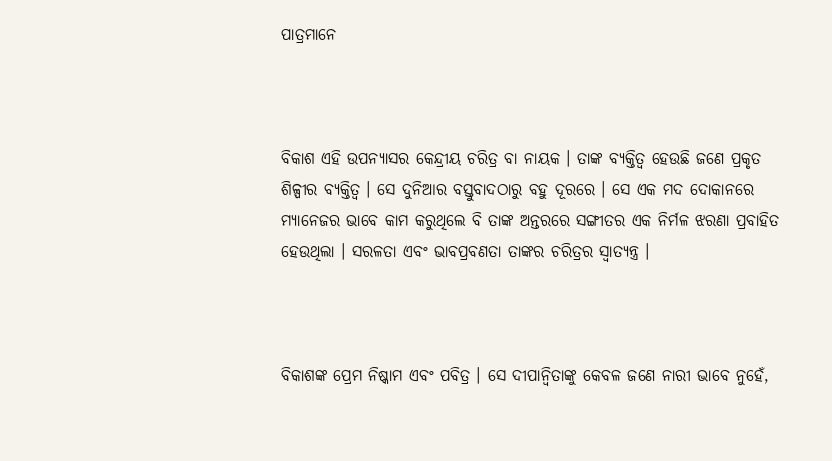ପାତ୍ରମାନେ



ବିକାଶ ଏହି ଉପନ୍ୟାସର କେନ୍ଦ୍ରୀୟ ଚରିତ୍ର ବା ନାୟକ । ତାଙ୍କ ବ୍ୟକ୍ତିତ୍ୱ ହେଉଛି ଜଣେ ପ୍ରକୃତ ଶିଳ୍ପୀର ବ୍ୟକ୍ତିତ୍ୱ । ସେ ଦୁନିଆର ବସ୍ତୁବାଦଠାରୁ ବହୁ ଦୂରରେ । ସେ ଏକ ମଦ ଦୋକାନରେ ମ୍ୟାନେଜର ଭାବେ କାମ କରୁଥିଲେ ବି ତାଙ୍କ ଅନ୍ତରରେ ସଙ୍ଗୀତର ଏକ ନିର୍ମଳ ଝରଣା ପ୍ରବାହିତ ହେଉଥିଲା । ସରଳତା ଏବଂ ଭାବପ୍ରବଣତା ତାଙ୍କର ଚରିତ୍ରର ସ୍ୱାତ୍ୟନ୍ତ୍ର ।



ବିକାଶଙ୍କ ପ୍ରେମ ନିଷ୍କାମ ଏବଂ ପବିତ୍ର । ସେ ଦୀପାନ୍ୱିତାଙ୍କୁ କେବଳ ଜଣେ ନାରୀ ଭାବେ ନୁହେଁ,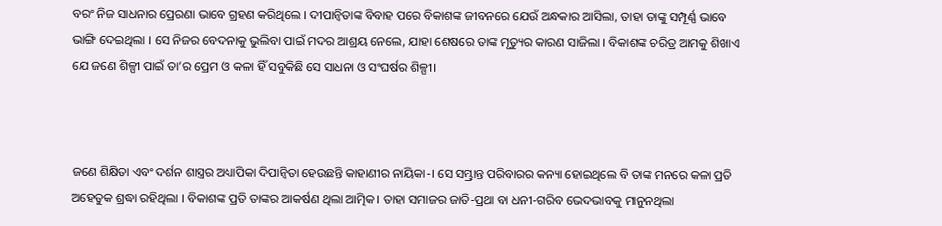ବରଂ ନିଜ ସାଧନାର ପ୍ରେରଣା ଭାବେ ଗ୍ରହଣ କରିଥିଲେ । ଦୀପାନ୍ୱିତାଙ୍କ ବିବାହ ପରେ ବିକାଶଙ୍କ ଜୀବନରେ ଯେଉଁ ଅନ୍ଧକାର ଆସିଲା, ତାହା ତାଙ୍କୁ ସମ୍ପୂର୍ଣ୍ଣ ଭାବେ ଭାଙ୍ଗି ଦେଇଥିଲା । ସେ ନିଜର ବେଦନାକୁ ଭୁଲିବା ପାଇଁ ମଦର ଆଶ୍ରୟ ନେଲେ, ଯାହା ଶେଷରେ ତାଙ୍କ ମୃତ୍ୟୁର କାରଣ ସାଜିଲା । ବିକାଶଙ୍କ ଚରିତ୍ର ଆମକୁ ଶିଖାଏ ଯେ ଜଣେ ଶିଳ୍ପୀ ପାଇଁ ତା’ର ପ୍ରେମ ଓ କଳା ହିଁ ସବୁକିଛି ସେ ସାଧନା ଓ ସଂଘର୍ଷର ଶିଳ୍ପୀ।



ଜଣେ ଶିକ୍ଷିତା ଏବଂ ଦର୍ଶନ ଶାସ୍ତ୍ରର ଅଧ୍ୟାପିକା ଦିପାନ୍ୱିତା ହେଉଛନ୍ତି କାହାଣୀର ନାୟିକା-। ସେ ସମ୍ଭ୍ରାନ୍ତ ପରିବାରର କନ୍ୟା ହୋଇଥିଲେ ବି ତାଙ୍କ ମନରେ କଳା ପ୍ରତି ଅହେତୁକ ଶ୍ରଦ୍ଧା ରହିଥିଲା । ବିକାଶଙ୍କ ପ୍ରତି ତାଙ୍କର ଆକର୍ଷଣ ଥିଲା ଆତ୍ମିକ। ତାହା ସମାଜର ଜାତି-ପ୍ରଥା ବା ଧନୀ-ଗରିବ ଭେଦଭାବକୁ ମାନୁନଥିଲା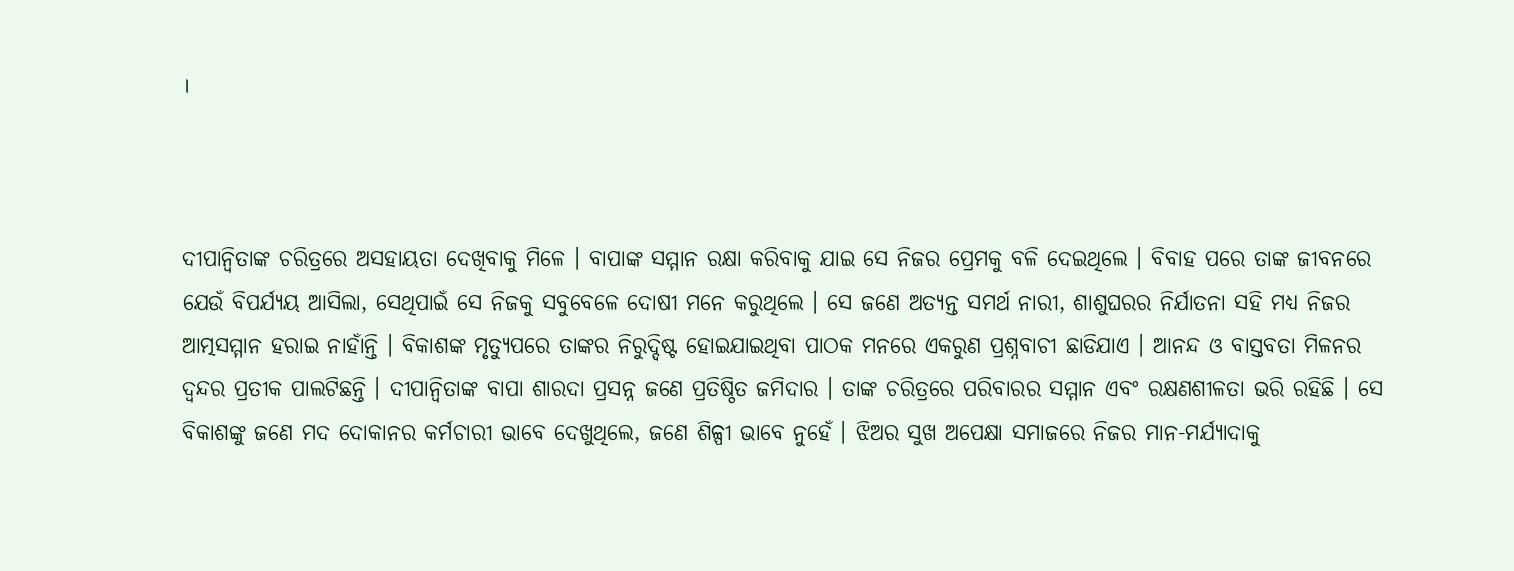।



ଦୀପାନ୍ୱିତାଙ୍କ ଚରିତ୍ରରେ ଅସହାୟତା ଦେଖିବାକୁ ମିଳେ । ବାପାଙ୍କ ସମ୍ମାନ ରକ୍ଷା କରିବାକୁ ଯାଇ ସେ ନିଜର ପ୍ରେମକୁ ବଳି ଦେଇଥିଲେ । ବିବାହ ପରେ ତାଙ୍କ ଜୀବନରେ ଯେଉଁ ବିପର୍ଯ୍ୟୟ ଆସିଲା, ସେଥିପାଇଁ ସେ ନିଜକୁ ସବୁବେଳେ ଦୋଷୀ ମନେ କରୁଥିଲେ । ସେ ଜଣେ ଅତ୍ୟନ୍ତ ସମର୍ଥ ନାରୀ, ଶାଶୁଘରର ନିର୍ଯାତନା ସହି ମଧ୍ୟ ନିଜର ଆତ୍ମସମ୍ମାନ ହରାଇ ନାହାଁନ୍ତି । ବିକାଶଙ୍କ ମୃତ୍ୟୁପରେ ତାଙ୍କର ନିରୁଦ୍ଦିଷ୍ଟ ହୋଇଯାଇଥିବା ପାଠକ ମନରେ ଏକରୁଣ ପ୍ରଶ୍ନବାଚୀ ଛାଡିଯାଏ । ଆନନ୍ଦ ଓ ବାସ୍ତବତା ମିଳନର ଦ୍ୱନ୍ଦର ପ୍ରତୀକ ପାଲଟିଛନ୍ତି । ଦୀପାନ୍ୱିତାଙ୍କ ବାପା ଶାରଦା ପ୍ରସନ୍ନ ଜଣେ ପ୍ରତିଷ୍ଠିତ ଜମିଦାର । ତାଙ୍କ ଚରିତ୍ରରେ ପରିବାରର ସମ୍ମାନ ଏବଂ ରକ୍ଷଣଶୀଳତା ଭରି ରହିଛି । ସେ ବିକାଶଙ୍କୁ ଜଣେ ମଦ ଦୋକାନର କର୍ମଚାରୀ ଭାବେ ଦେଖୁଥିଲେ, ଜଣେ ଶିଳ୍ପୀ ଭାବେ ନୁହେଁ । ଝିଅର ସୁଖ ଅପେକ୍ଷା ସମାଜରେ ନିଜର ମାନ-ମର୍ଯ୍ୟାଦାକୁ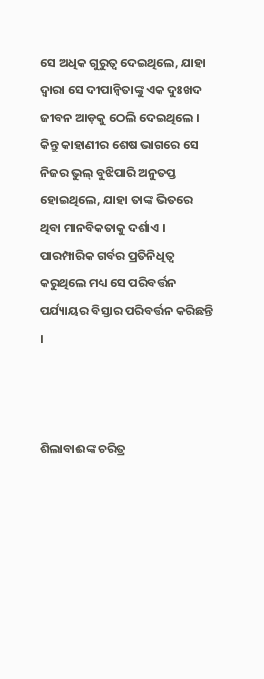ସେ ଅଧିକ ଗୁରୁତ୍ୱ ଦେଇଥିଲେ, ଯାହା ଦ୍ୱାରା ସେ ଦୀପାନ୍ୱିତାଙ୍କୁ ଏକ ଦୁଃଖଦ ଜୀବନ ଆଡ଼କୁ ଠେଲି ଦେଇଥିଲେ । କିନ୍ତୁ କାହାଣୀର ଶେଷ ଭାଗରେ ସେ ନିଜର ଭୁଲ୍ ବୁଝିପାରି ଅନୁତପ୍ତ ହୋଇଥିଲେ, ଯାହା ତାଙ୍କ ଭିତରେ ଥିବା ମାନବିକତାକୁ ଦର୍ଶାଏ । ପାରମ୍ପାରିକ ଗର୍ବର ପ୍ରତିନିଧିତ୍ୱ କରୁଥିଲେ ମଧ୍ୟ ସେ ପରିବର୍ତ୍ତନ ପର୍ଯ୍ୟାୟର ବିସ୍ତାର ପରିବର୍ତ୍ତନ କରିଛନ୍ତି ।



ଶିଲାବାଈଙ୍କ ଚରିତ୍ର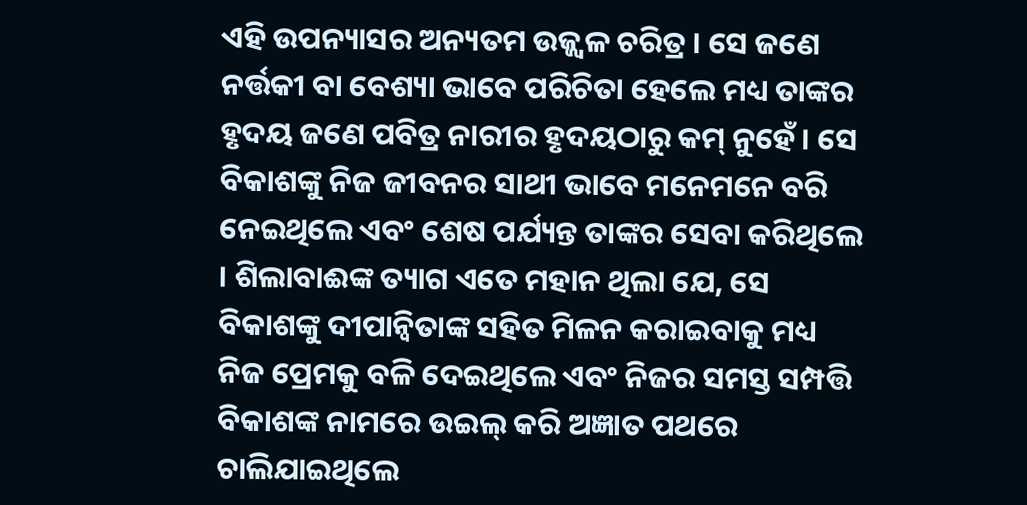ଏହି ଉପନ୍ୟାସର ଅନ୍ୟତମ ଉଜ୍ଜ୍ୱଳ ଚରିତ୍ର । ସେ ଜଣେ ନର୍ତ୍ତକୀ ବା ବେଶ୍ୟା ଭାବେ ପରିଚିତା ହେଲେ ମଧ୍ୟ ତାଙ୍କର ହୃଦୟ ଜଣେ ପବିତ୍ର ନାରୀର ହୃଦୟଠାରୁ କମ୍ ନୁହେଁ । ସେ ବିକାଶଙ୍କୁ ନିଜ ଜୀବନର ସାଥୀ ଭାବେ ମନେମନେ ବରି ନେଇଥିଲେ ଏବଂ ଶେଷ ପର୍ଯ୍ୟନ୍ତ ତାଙ୍କର ସେବା କରିଥିଲେ । ଶିଲାବାଈଙ୍କ ତ୍ୟାଗ ଏତେ ମହାନ ଥିଲା ଯେ, ସେ ବିକାଶଙ୍କୁ ଦୀପାନ୍ୱିତାଙ୍କ ସହିତ ମିଳନ କରାଇବାକୁ ମଧ୍ୟ ନିଜ ପ୍ରେମକୁ ବଳି ଦେଇଥିଲେ ଏବଂ ନିଜର ସମସ୍ତ ସମ୍ପତ୍ତି ବିକାଶଙ୍କ ନାମରେ ଉଇଲ୍ କରି ଅଜ୍ଞାତ ପଥରେ ଚାଲିଯାଇଥିଲେ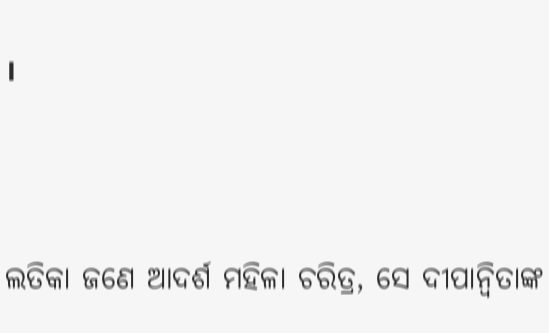।



ଲତିକା ଜଣେ ଆଦର୍ଶ ମହିଳା ଚରିତ୍ର, ସେ ଦୀପାନ୍ୱିତାଙ୍କ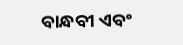ବାନ୍ଧବୀ ଏବଂ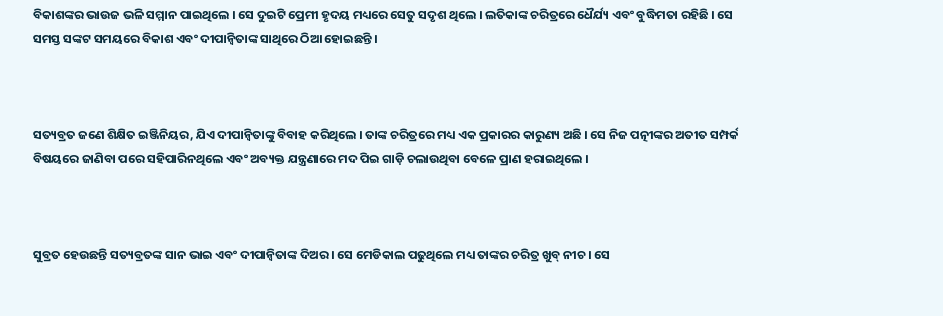ବିକାଶଙ୍କର ଭାଉଜ ଭଳି ସମ୍ମାନ ପାଇଥିଲେ । ସେ ଦୁଇଟି ପ୍ରେମୀ ହୃଦୟ ମଧ୍ୟରେ ସେତୁ ସଦୃଶ ଥିଲେ । ଲତିକାଙ୍କ ଚରିତ୍ରରେ ଧୈର୍ଯ୍ୟ ଏବଂ ବୁଦ୍ଧିମତା ରହିଛି । ସେ ସମସ୍ତ ସଙ୍କଟ ସମୟରେ ବିକାଶ ଏବଂ ଦୀପାନ୍ୱିତାଙ୍କ ସାଥିରେ ଠିଆ ହୋଇଛନ୍ତି ।



ସତ୍ୟବ୍ରତ ଜଣେ ଶିକ୍ଷିତ ଇଞ୍ଜିନିୟର, ଯିଏ ଦୀପାନ୍ୱିତାଙ୍କୁ ବିବାହ କରିଥିଲେ । ତାଙ୍କ ଚରିତ୍ରରେ ମଧ୍ୟ ଏକ ପ୍ରକାରର କାରୁଣ୍ୟ ଅଛି । ସେ ନିଜ ପତ୍ନୀଙ୍କର ଅତୀତ ସମ୍ପର୍କ ବିଷୟରେ ଜାଣିବା ପରେ ସହିପାରିନଥିଲେ ଏବଂ ଅବ୍ୟକ୍ତ ଯନ୍ତ୍ରଣାରେ ମଦ ପିଇ ଗାଡ଼ି ଚଲାଉଥିବା ବେଳେ ପ୍ରାଣ ହରାଇଥିଲେ ।



ସୁବ୍ରତ ହେଉଛନ୍ତି ସତ୍ୟବ୍ରତଙ୍କ ସାନ ଭାଇ ଏବଂ ଦୀପାନ୍ୱିତାଙ୍କ ଦିଅର । ସେ ମେଡିକାଲ ପଢୁଥିଲେ ମଧ୍ୟ ତାଙ୍କର ଚରିତ୍ର ଖୁବ୍ ନୀଚ । ସେ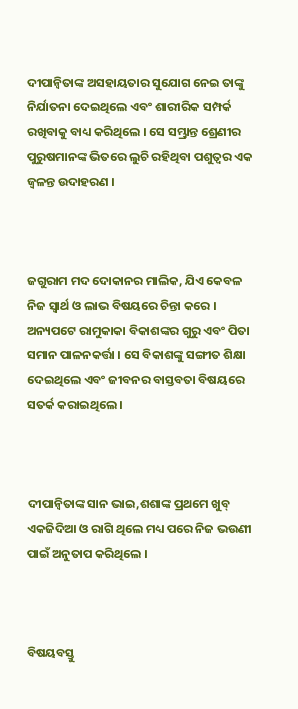ଦୀପାନ୍ୱିତାଙ୍କ ଅସହାୟତାର ସୁଯୋଗ ନେଇ ତାଙ୍କୁ ନିର୍ଯାତନା ଦେଇଥିଲେ ଏବଂ ଶାରୀରିକ ସମ୍ପର୍କ ରଖିବାକୁ ବାଧ୍ୟ କରିଥିଲେ । ସେ ସମ୍ଭ୍ରାନ୍ତ ଶ୍ରେଣୀର ପୁରୁଷମାନଙ୍କ ଭିତରେ ଲୁଚି ରହିଥିବା ପଶୁତ୍ୱର ଏକ ଜ୍ୱଳନ୍ତ ଉଦାହରଣ ।



ଜଗୁରାମ ମଦ ଦୋକାନର ମାଲିକ, ଯିଏ କେବଳ ନିଜ ସ୍ୱାର୍ଥ ଓ ଲାଭ ବିଷୟରେ ଚିନ୍ତା କରେ । ଅନ୍ୟପଟେ ରାମୁକାକା ବିକାଶଙ୍କର ଗୁରୁ ଏବଂ ପିତା ସମାନ ପାଳନକର୍ତ୍ତା । ସେ ବିକାଶଙ୍କୁ ସଙ୍ଗୀତ ଶିକ୍ଷା ଦେଇଥିଲେ ଏବଂ ଜୀବନର ବାସ୍ତବତା ବିଷୟରେ ସତର୍କ କରାଇଥିଲେ ।



ଦୀପାନ୍ୱିତାଙ୍କ ସାନ ଭାଇ,ଶଶାଙ୍କ ପ୍ରଥମେ ଖୁବ୍ ଏକଜିଦିଆ ଓ ରାଗି ଥିଲେ ମଧ୍ୟ ପରେ ନିଜ ଭଉଣୀ ପାଇଁ ଅନୁତାପ କରିଥିଲେ ।



ବିଷୟବସ୍ତୁ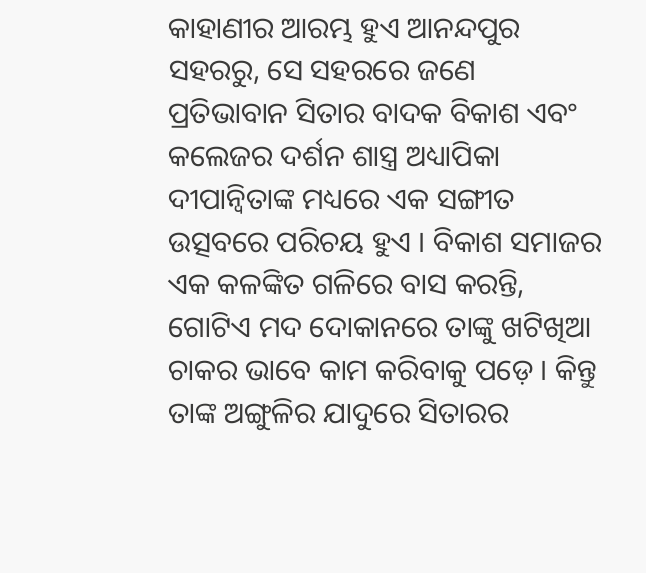କାହାଣୀର ଆରମ୍ଭ ହୁଏ ଆନନ୍ଦପୁର ସହରରୁ, ସେ ସହରରେ ଜଣେ ପ୍ରତିଭାବାନ ସିତାର ବାଦକ ବିକାଶ ଏବଂ କଲେଜର ଦର୍ଶନ ଶାସ୍ତ୍ର ଅଧ୍ୟାପିକା ଦୀପାନ୍ୱିତାଙ୍କ ମଧ୍ୟରେ ଏକ ସଙ୍ଗୀତ ଉତ୍ସବରେ ପରିଚୟ ହୁଏ । ବିକାଶ ସମାଜର ଏକ କଳଙ୍କିତ ଗଳିରେ ବାସ କରନ୍ତି, ଗୋଟିଏ ମଦ ଦୋକାନରେ ତାଙ୍କୁ ଖଟିଖିଆ ଚାକର ଭାବେ କାମ କରିବାକୁ ପଡ଼େ । କିନ୍ତୁ ତାଙ୍କ ଅଙ୍ଗୁଳିର ଯାଦୁରେ ସିତାରର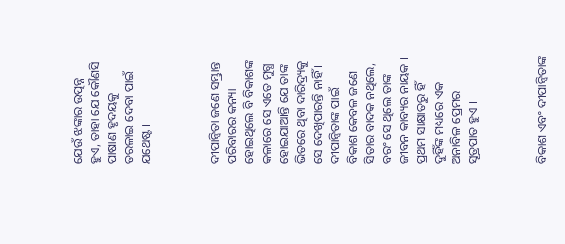ଯେଉଁ ଝଙ୍କାର ଉତ୍ପନ୍ନ ହୁଏ, ତାହା ଯେ କୌଣସି ପାଷାଣ ହୃଦୟକୁ ତରଳାଇ ଦେବା ପାଇଁ ଯଥେଷ୍ଟ ।



ଦୀପାନ୍ୱିତା ଜଣେ ସମ୍ଭ୍ରାନ୍ତ ପରିବାରର କନ୍ୟା ହୋଇଥିଲେ ବି ବିକାଶଙ୍କ କଳାରେ ସେ ଏତେ ମୁଗ୍ଧ ହୋଇଯାଆନ୍ତି ଯେ ତାଙ୍କ ଭିତରେ ଥିବା ଦାରିଦ୍ର୍ୟକୁ ସେ ଦେଖିପାରନ୍ତି ନାହିଁ । ଦୀପାନ୍ୱିତାଙ୍କ ପାଇଁ ବିକାଶ କେବଳ ଜଣେ ସିତାର ବାଦକ ନଥିଲେ, ବରଂ ସେ ଥିଲେ ତାଙ୍କ ଜୀବନ କାବ୍ୟର ନାୟକ । ପ୍ରଥମ ସାକ୍ଷାତରୁ ହିଁ ଦୁହିଁଙ୍କ ମଧ୍ୟରେ ଏକ ଅନାବିଳ ପ୍ରେମର ସୂତ୍ରପାତ ହୁଏ ।



ବିକାଶ ଏବଂ ଦୀପାନ୍ୱିତାଙ୍କ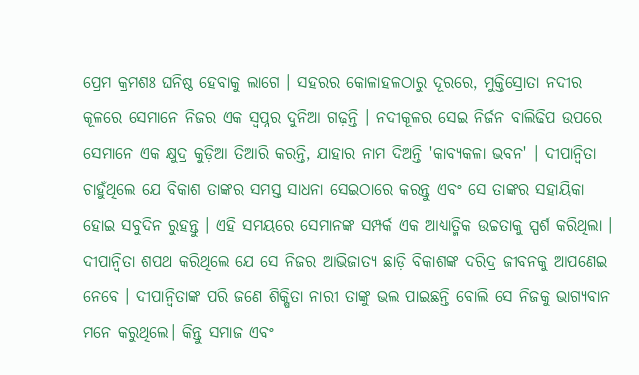ପ୍ରେମ କ୍ରମଶଃ ଘନିଷ୍ଠ ହେବାକୁ ଲାଗେ । ସହରର କୋଳାହଳଠାରୁ ଦୂରରେ, ମୁକ୍ତିସ୍ରୋତା ନଦୀର କୂଳରେ ସେମାନେ ନିଜର ଏକ ସ୍ୱପ୍ନର ଦୁନିଆ ଗଢ଼ନ୍ତି । ନଦୀକୂଳର ସେଇ ନିର୍ଜନ ବାଲିଢିପ ଉପରେ ସେମାନେ ଏକ କ୍ଷୁଦ୍ର କୁଡ଼ିଆ ତିଆରି କରନ୍ତି, ଯାହାର ନାମ ଦିଅନ୍ତି 'କାବ୍ୟକଳା ଭବନ' । ଦୀପାନ୍ୱିତା ଚାହୁଁଥିଲେ ଯେ ବିକାଶ ତାଙ୍କର ସମସ୍ତ ସାଧନା ସେଇଠାରେ କରନ୍ତୁ ଏବଂ ସେ ତାଙ୍କର ସହାୟିକା ହୋଇ ସବୁଦିନ ରୁହନ୍ତୁ । ଏହି ସମୟରେ ସେମାନଙ୍କ ସମ୍ପର୍କ ଏକ ଆଧ୍ୟାତ୍ମିକ ଉଚ୍ଚତାକୁ ସ୍ପର୍ଶ କରିଥିଲା । ଦୀପାନ୍ୱିତା ଶପଥ କରିଥିଲେ ଯେ ସେ ନିଜର ଆଭିଜାତ୍ୟ ଛାଡ଼ି ବିକାଶଙ୍କ ଦରିଦ୍ର ଜୀବନକୁ ଆପଣେଇ ନେବେ । ଦୀପାନ୍ୱିତାଙ୍କ ପରି ଜଣେ ଶିକ୍ଷିତା ନାରୀ ତାଙ୍କୁ ଭଲ ପାଇଛନ୍ତି ବୋଲି ସେ ନିଜକୁ ଭାଗ୍ୟବାନ ମନେ କରୁଥିଲେ। କିନ୍ତୁ ସମାଜ ଏବଂ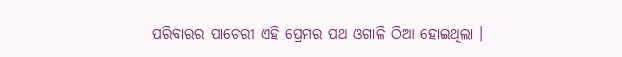ପରିବାରର ପାଚେରୀ ଏହି ପ୍ରେମର ପଥ ଓଗାଳି ଠିଆ ହୋଇଥିଲା ।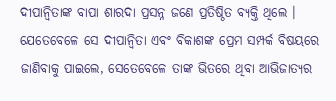ଦୀପାନ୍ୱିତାଙ୍କ ବାପା ଶାରଦା ପ୍ରସନ୍ନ ଜଣେ ପ୍ରତିଷ୍ଠିତ ବ୍ୟକ୍ତି ଥିଲେ । ଯେତେବେଳେ ସେ ଦୀପାନ୍ୱିତା ଏବଂ ବିକାଶଙ୍କ ପ୍ରେମ ସମ୍ପର୍କ ବିଷୟରେ ଜାଣିବାକୁ ପାଇଲେ, ସେତେବେଳେ ତାଙ୍କ ଭିତରେ ଥିବା ଆଭିଜାତ୍ୟର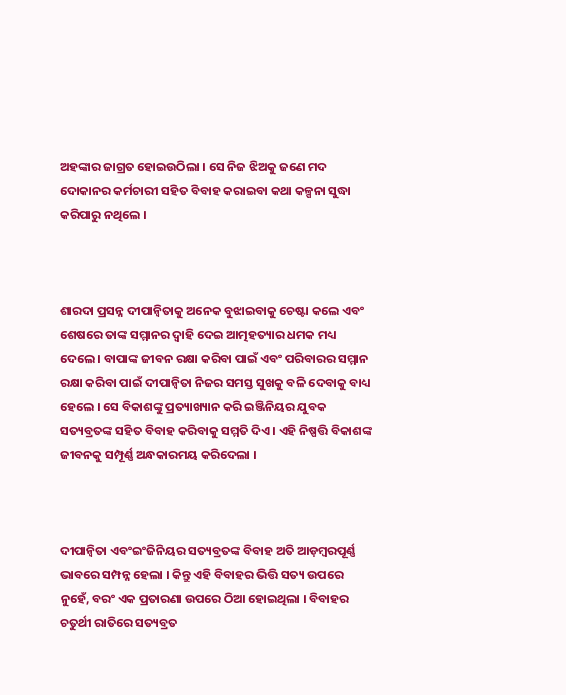ଅହଙ୍କାର ଜାଗ୍ରତ ହୋଇଉଠିଲା । ସେ ନିଜ ଝିଅକୁ ଜଣେ ମଦ ଦୋକାନର କର୍ମଚାରୀ ସହିତ ବିବାହ କରାଇବା କଥା କଳ୍ପନା ସୁଦ୍ଧା କରିପାରୁ ନଥିଲେ ।



ଶାରଦା ପ୍ରସନ୍ନ ଦୀପାନ୍ୱିତାକୁ ଅନେକ ବୁଝାଇବାକୁ ଚେଷ୍ଟା କଲେ ଏବଂ ଶେଷରେ ତାଙ୍କ ସମ୍ମାନର ଦ୍ୱାହି ଦେଇ ଆତ୍ମହତ୍ୟାର ଧମକ ମଧ୍ୟ ଦେଲେ । ବାପାଙ୍କ ଜୀବନ ରକ୍ଷା କରିବା ପାଇଁ ଏବଂ ପରିବାରର ସମ୍ମାନ ରକ୍ଷା କରିବା ପାଇଁ ଦୀପାନ୍ୱିତା ନିଜର ସମସ୍ତ ସୁଖକୁ ବଳି ଦେବାକୁ ବାଧ୍ୟ ହେଲେ । ସେ ବିକାଶଙ୍କୁ ପ୍ରତ୍ୟାଖ୍ୟାନ କରି ଇଞ୍ଜିନିୟର ଯୁବକ ସତ୍ୟବ୍ରତଙ୍କ ସହିତ ବିବାହ କରିବାକୁ ସମ୍ମତି ଦିଏ । ଏହି ନିଷ୍ପତ୍ତି ବିକାଶଙ୍କ ଜୀବନକୁ ସମ୍ପୂର୍ଣ୍ଣ ଅନ୍ଧକାରମୟ କରିଦେଲା ।



ଦୀପାନ୍ୱିତା ଏବଂଇଂଜିନିୟର ସତ୍ୟବ୍ରତଙ୍କ ବିବାହ ଅତି ଆଡ଼ମ୍ବରପୂର୍ଣ୍ଣ ଭାବରେ ସମ୍ପନ୍ନ ହେଲା । କିନ୍ତୁ ଏହି ବିବାହର ଭିତ୍ତି ସତ୍ୟ ଉପରେ ନୁହେଁ, ବରଂ ଏକ ପ୍ରତାରଣା ଉପରେ ଠିଆ ହୋଇଥିଲା । ବିବାହର ଚତୁର୍ଥୀ ରାତିରେ ସତ୍ୟବ୍ରତ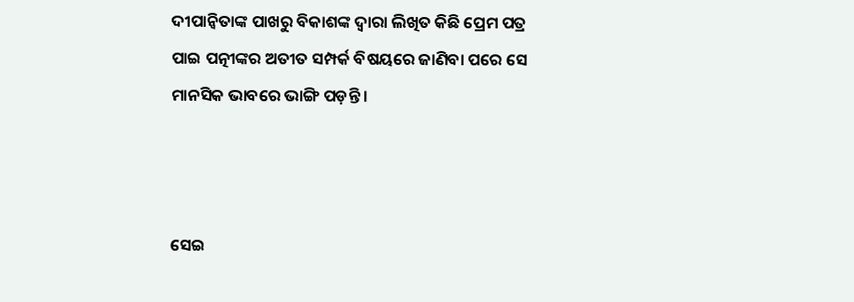ଦୀପାନ୍ୱିତାଙ୍କ ପାଖରୁ ବିକାଶଙ୍କ ଦ୍ୱାରା ଲିଖିତ କିଛି ପ୍ରେମ ପତ୍ର ପାଇ ପତ୍ନୀଙ୍କର ଅତୀତ ସମ୍ପର୍କ ବିଷୟରେ ଜାଣିବା ପରେ ସେ ମାନସିକ ଭାବରେ ଭାଙ୍ଗି ପଡ଼ନ୍ତି ।



ସେଇ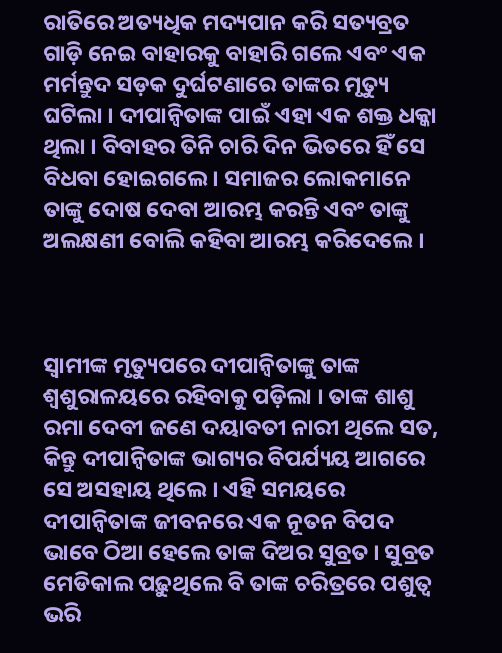ରାତିରେ ଅତ୍ୟଧିକ ମଦ୍ୟପାନ କରି ସତ୍ୟବ୍ରତ ଗାଡ଼ି ନେଇ ବାହାରକୁ ବାହାରି ଗଲେ ଏବଂ ଏକ ମର୍ମନ୍ତୁଦ ସଡ଼କ ଦୁର୍ଘଟଣାରେ ତାଙ୍କର ମୃତ୍ୟୁ ଘଟିଲା । ଦୀପାନ୍ୱିତାଙ୍କ ପାଇଁ ଏହା ଏକ ଶକ୍ତ ଧକ୍କା ଥିଲା । ବିବାହର ତିନି ଚାରି ଦିନ ଭିତରେ ହିଁ ସେ ବିଧବା ହୋଇଗଲେ । ସମାଜର ଲୋକମାନେ ତାଙ୍କୁ ଦୋଷ ଦେବା ଆରମ୍ଭ କରନ୍ତି ଏବଂ ତାଙ୍କୁ ଅଲକ୍ଷଣୀ ବୋଲି କହିବା ଆରମ୍ଭ କରିଦେଲେ ।



ସ୍ୱାମୀଙ୍କ ମୃତ୍ୟୁପରେ ଦୀପାନ୍ୱିତାଙ୍କୁ ତାଙ୍କ ଶ୍ୱଶୁରାଳୟରେ ରହିବାକୁ ପଡ଼ିଲା । ତାଙ୍କ ଶାଶୁ ରମା ଦେବୀ ଜଣେ ଦୟାବତୀ ନାରୀ ଥିଲେ ସତ, କିନ୍ତୁ ଦୀପାନ୍ୱିତାଙ୍କ ଭାଗ୍ୟର ବିପର୍ଯ୍ୟୟ ଆଗରେ ସେ ଅସହାୟ ଥିଲେ । ଏହି ସମୟରେ ଦୀପାନ୍ୱିତାଙ୍କ ଜୀବନରେ ଏକ ନୂତନ ବିପଦ ଭାବେ ଠିଆ ହେଲେ ତାଙ୍କ ଦିଅର ସୁବ୍ରତ । ସୁବ୍ରତ ମେଡିକାଲ ପଢ଼ୁଥିଲେ ବି ତାଙ୍କ ଚରିତ୍ରରେ ପଶୁତ୍ୱ ଭରି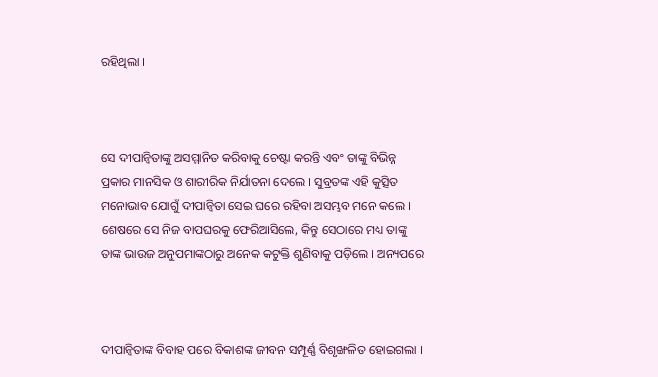ରହିଥିଲା ।



ସେ ଦୀପାନ୍ୱିତାଙ୍କୁ ଅସମ୍ମାନିତ କରିବାକୁ ଚେଷ୍ଟା କରନ୍ତି ଏବଂ ତାଙ୍କୁ ବିଭିନ୍ନ ପ୍ରକାର ମାନସିକ ଓ ଶାରୀରିକ ନିର୍ଯାତନା ଦେଲେ । ସୁବ୍ରତଙ୍କ ଏହି କୁତ୍ସିତ ମନୋଭାବ ଯୋଗୁଁ ଦୀପାନ୍ୱିତା ସେଇ ଘରେ ରହିବା ଅସମ୍ଭବ ମନେ କଲେ । ଶେଷରେ ସେ ନିଜ ବାପଘରକୁ ଫେରିଆସିଲେ, କିନ୍ତୁ ସେଠାରେ ମଧ୍ୟ ତାଙ୍କୁ ତାଙ୍କ ଭାଉଜ ଅନୁପମାଙ୍କଠାରୁ ଅନେକ କଟୁକ୍ତି ଶୁଣିବାକୁ ପଡ଼ିଲେ । ଅନ୍ୟପରେ



ଦୀପାନ୍ୱିତାଙ୍କ ବିବାହ ପରେ ବିକାଶଙ୍କ ଜୀବନ ସମ୍ପୂର୍ଣ୍ଣ ବିଶୃଙ୍ଖଳିତ ହୋଇଗଲା ।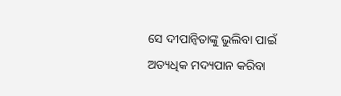ସେ ଦୀପାନ୍ୱିତାଙ୍କୁ ଭୁଲିବା ପାଇଁ ଅତ୍ୟଧିକ ମଦ୍ୟପାନ କରିବା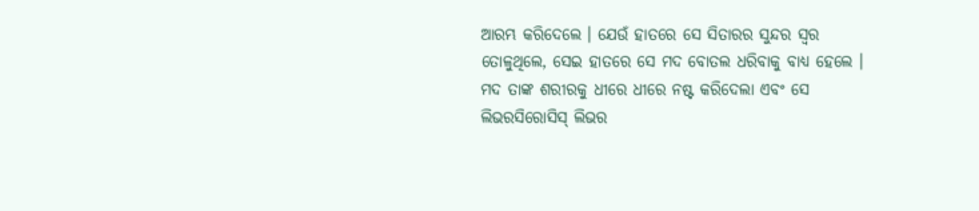ଆରମ୍ଭ କରିଦେଲେ । ଯେଉଁ ହାତରେ ସେ ସିତାରର ସୁନ୍ଦର ସ୍ୱର ତୋଳୁଥିଲେ, ସେଇ ହାତରେ ସେ ମଦ ବୋତଲ ଧରିବାକୁ ବାଧ୍ୟ ହେଲେ । ମଦ ତାଙ୍କ ଶରୀରକୁ ଧୀରେ ଧୀରେ ନଷ୍ଟ କରିଦେଲା ଏବଂ ସେ ଲିଭରସିରୋସିସ୍ ଲିଭର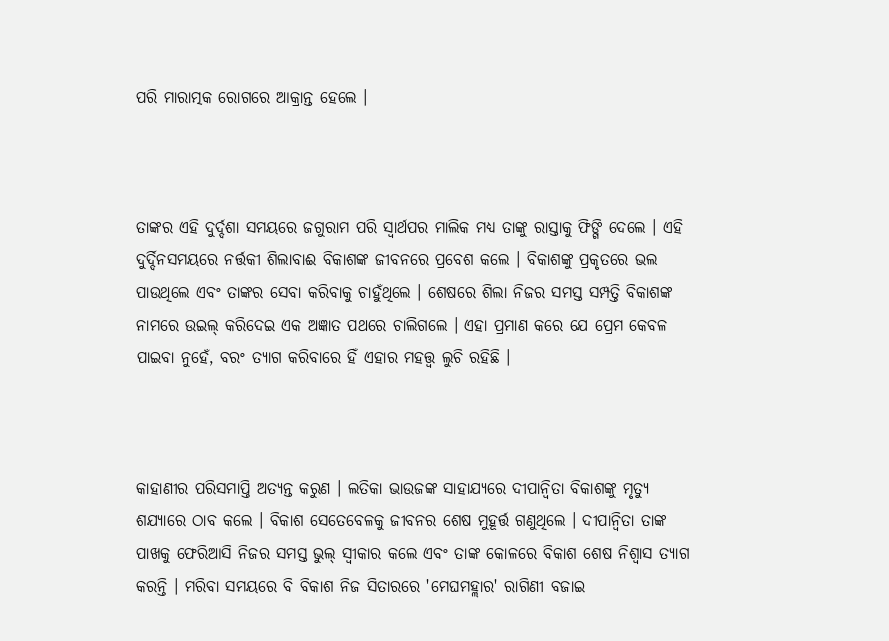ପରି ମାରାତ୍ମକ ରୋଗରେ ଆକ୍ରାନ୍ତ ହେଲେ ।



ତାଙ୍କର ଏହି ଦୁର୍ଦ୍ଦଶା ସମୟରେ ଜଗୁରାମ ପରି ସ୍ୱାର୍ଥପର ମାଲିକ ମଧ୍ୟ ତାଙ୍କୁ ରାସ୍ତାକୁ ଫିଙ୍ଗି ଦେଲେ । ଏହି ଦୁର୍ଦ୍ଦିନସମୟରେ ନର୍ତ୍ତକୀ ଶିଲାବାଈ ବିକାଶଙ୍କ ଜୀବନରେ ପ୍ରବେଶ କଲେ । ବିକାଶଙ୍କୁ ପ୍ରକୃତରେ ଭଲ ପାଉଥିଲେ ଏବଂ ତାଙ୍କର ସେବା କରିବାକୁ ଚାହୁଁଥିଲେ । ଶେଷରେ ଶିଲା ନିଜର ସମସ୍ତ ସମ୍ପତ୍ତି ବିକାଶଙ୍କ ନାମରେ ଉଇଲ୍ କରିଦେଇ ଏକ ଅଜ୍ଞାତ ପଥରେ ଚାଲିଗଲେ । ଏହା ପ୍ରମାଣ କରେ ଯେ ପ୍ରେମ କେବଳ ପାଇବା ନୁହେଁ, ବରଂ ତ୍ୟାଗ କରିବାରେ ହିଁ ଏହାର ମହତ୍ତ୍ୱ ଲୁଚି ରହିଛି ।



କାହାଣୀର ପରିସମାପ୍ତି ଅତ୍ୟନ୍ତ କରୁଣ । ଲତିକା ଭାଉଜଙ୍କ ସାହାଯ୍ୟରେ ଦୀପାନ୍ୱିତା ବିକାଶଙ୍କୁ ମୃତ୍ୟୁ ଶଯ୍ୟାରେ ଠାବ କଲେ । ବିକାଶ ସେତେବେଳକୁ ଜୀବନର ଶେଷ ମୁହୂର୍ତ୍ତ ଗଣୁଥିଲେ । ଦୀପାନ୍ୱିତା ତାଙ୍କ ପାଖକୁ ଫେରିଆସି ନିଜର ସମସ୍ତ ଭୁଲ୍ ସ୍ୱୀକାର କଲେ ଏବଂ ତାଙ୍କ କୋଳରେ ବିକାଶ ଶେଷ ନିଶ୍ୱାସ ତ୍ୟାଗ କରନ୍ତି । ମରିବା ସମୟରେ ବି ବିକାଶ ନିଜ ସିତାରରେ 'ମେଘମହ୍ଲାର' ରାଗିଣୀ ବଜାଇ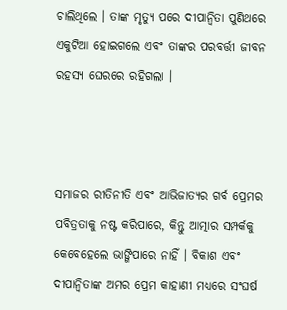ଚାଲିଥିଲେ । ତାଙ୍କ ମୃତ୍ୟୁ ପରେ ଦୀପାନ୍ୱିତା ପୁଣିଥରେ ଏକୁଟିଆ ହୋଇଗଲେ ଏବଂ ତାଙ୍କର ପରବର୍ତ୍ତୀ ଜୀବନ ରହସ୍ୟ ଘେରରେ ରହିଗଲା ।



ସମାଜର ରୀତିନୀତି ଏବଂ ଆଭିଜାତ୍ୟର ଗର୍ବ ପ୍ରେମର ପବିତ୍ରତାକୁ ନଷ୍ଟ କରିପାରେ, କିନ୍ତୁ ଆତ୍ମାର ସମ୍ପର୍କକୁ କେବେହେଲେ ଭାଙ୍ଗିପାରେ ନାହିଁ । ବିକାଶ ଏବଂ ଦୀପାନ୍ୱିତାଙ୍କ ଅମର ପ୍ରେମ କାହାଣୀ ମଧ୍ୟରେ ସଂଘର୍ଷ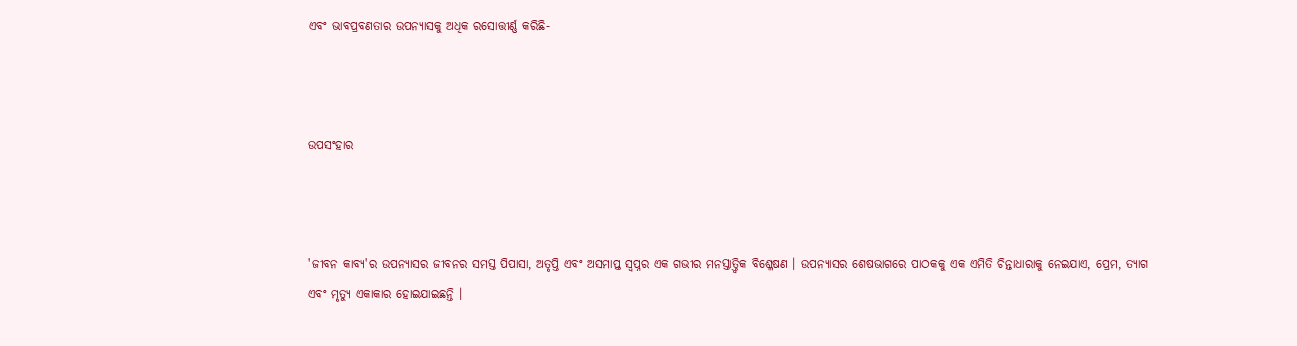ଏବଂ ଭାବପ୍ରବଣତାର ଉପନ୍ୟାସକୁ ଅଧିକ ରସୋତ୍ତୀର୍ଣ୍ଣ କରିଛି-



ଉପସଂହାର



'ଜୀବନ କାବ୍ୟ'ର ଉପନ୍ୟାସର ଜୀବନର ସମସ୍ତ ପିପାସା, ଅତୃପ୍ତି ଏବଂ ଅସମାପ୍ତ ସ୍ୱପ୍ନର ଏକ ଗଭୀର ମନସ୍ତାତ୍ତ୍ୱିକ ବିଶ୍ଳେଷଣ । ଉପନ୍ୟାସର ଶେଷଭାଗରେ ପାଠକକୁ ଏକ ଏମିତି ଚିନ୍ତାଧାରାକୁ ନେଇଯାଏ, ପ୍ରେମ, ତ୍ୟାଗ ଏବଂ ମୃତ୍ୟୁ ଏକାକାର ହୋଇଯାଇଛନ୍ତି ।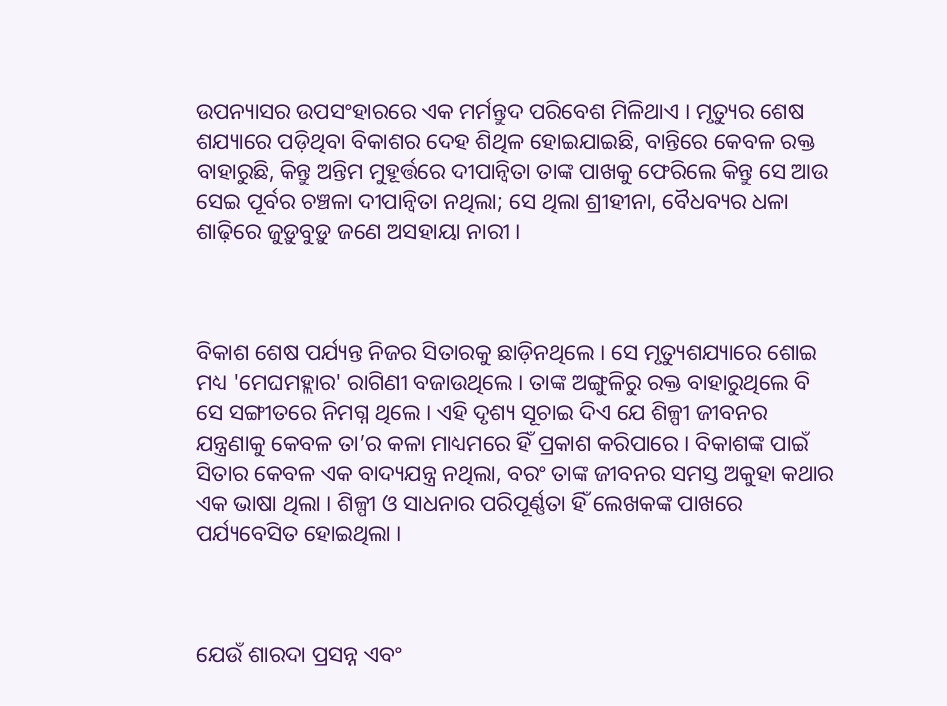ଉପନ୍ୟାସର ଉପସଂହାରରେ ଏକ ମର୍ମନ୍ତୁଦ ପରିବେଶ ମିଳିଥାଏ । ମୃତ୍ୟୁର ଶେଷ ଶଯ୍ୟାରେ ପଡ଼ିଥିବା ବିକାଶର ଦେହ ଶିଥିଳ ହୋଇଯାଇଛି, ବାନ୍ତିରେ କେବଳ ରକ୍ତ ବାହାରୁଛି, କିନ୍ତୁ ଅନ୍ତିମ ମୁହୂର୍ତ୍ତରେ ଦୀପାନ୍ୱିତା ତାଙ୍କ ପାଖକୁ ଫେରିଲେ କିନ୍ତୁ ସେ ଆଉ ସେଇ ପୂର୍ବର ଚଞ୍ଚଳା ଦୀପାନ୍ୱିତା ନଥିଲା; ସେ ଥିଲା ଶ୍ରୀହୀନା, ବୈଧବ୍ୟର ଧଳା ଶାଢ଼ିରେ ଜୁଡ଼ୁବୁଡ଼ୁ ଜଣେ ଅସହାୟା ନାରୀ ।



ବିକାଶ ଶେଷ ପର୍ଯ୍ୟନ୍ତ ନିଜର ସିତାରକୁ ଛାଡ଼ିନଥିଲେ । ସେ ମୃତ୍ୟୁଶଯ୍ୟାରେ ଶୋଇ ମଧ୍ୟ 'ମେଘମହ୍ଲାର' ରାଗିଣୀ ବଜାଉଥିଲେ । ତାଙ୍କ ଅଙ୍ଗୁଳିରୁ ରକ୍ତ ବାହାରୁଥିଲେ ବି ସେ ସଙ୍ଗୀତରେ ନିମଗ୍ନ ଥିଲେ । ଏହି ଦୃଶ୍ୟ ସୂଚାଇ ଦିଏ ଯେ ଶିଳ୍ପୀ ଜୀବନର ଯନ୍ତ୍ରଣାକୁ କେବଳ ତା’ର କଳା ମାଧ୍ୟମରେ ହିଁ ପ୍ରକାଶ କରିପାରେ । ବିକାଶଙ୍କ ପାଇଁ ସିତାର କେବଳ ଏକ ବାଦ୍ୟଯନ୍ତ୍ର ନଥିଲା, ବରଂ ତାଙ୍କ ଜୀବନର ସମସ୍ତ ଅକୁହା କଥାର ଏକ ଭାଷା ଥିଲା । ଶିଳ୍ପୀ ଓ ସାଧନାର ପରିପୂର୍ଣ୍ଣତା ହିଁ ଲେଖକଙ୍କ ପାଖରେ ପର୍ଯ୍ୟବେସିତ ହୋଇଥିଲା ।



ଯେଉଁ ଶାରଦା ପ୍ରସନ୍ନ ଏବଂ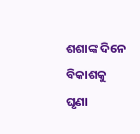ଶଶାଙ୍କ ଦିନେ ବିକାଶକୁ ଘୃଣା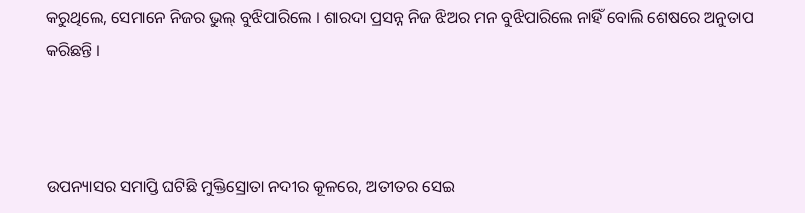କରୁଥିଲେ, ସେମାନେ ନିଜର ଭୁଲ୍ ବୁଝିପାରିଲେ । ଶାରଦା ପ୍ରସନ୍ନ ନିଜ ଝିଅର ମନ ବୁଝିପାରିଲେ ନାହିଁ ବୋଲି ଶେଷରେ ଅନୁତାପ କରିଛନ୍ତି ।



ଉପନ୍ୟାସର ସମାପ୍ତି ଘଟିଛି ମୁକ୍ତିସ୍ରୋତା ନଦୀର କୂଳରେ, ଅତୀତର ସେଇ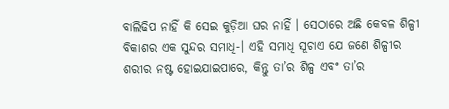ବାଲିଢିପ ନାହିଁ କି ସେଇ କୁଡ଼ିଆ ଘର ନାହିଁ । ସେଠାରେ ଅଛି କେବଳ ଶିଳ୍ପୀ ବିକାଶର ଏକ ସୁନ୍ଦର ସମାଧି-। ଏହି ସମାଧି ସୂଚାଏ ଯେ ଜଣେ ଶିଳ୍ପୀର ଶରୀର ନଷ୍ଟ ହୋଇଯାଇପାରେ, କିନ୍ତୁ ତା’ର ଶିଳ୍ପ ଏବଂ ତା’ର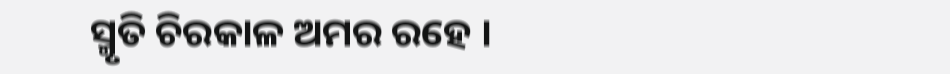ସ୍ମୃତି ଚିରକାଳ ଅମର ରହେ ।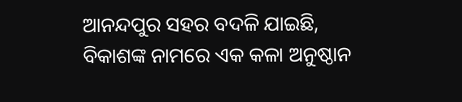ଆନନ୍ଦପୁର ସହର ବଦଳି ଯାଇଛି, ବିକାଶଙ୍କ ନାମରେ ଏକ କଳା ଅନୁଷ୍ଠାନ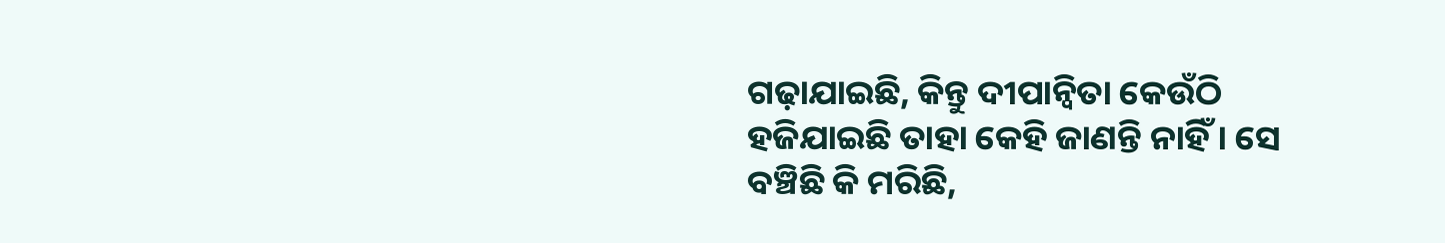ଗଢ଼ାଯାଇଛି, କିନ୍ତୁ ଦୀପାନ୍ୱିତା କେଉଁଠି ହଜିଯାଇଛି ତାହା କେହି ଜାଣନ୍ତି ନାହିଁ । ସେ ବଞ୍ଚିଛି କି ମରିଛି,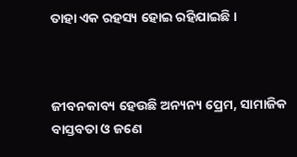ତାହା ଏକ ରହସ୍ୟ ହୋଇ ରହିଯାଇଛି ।



ଜୀବନକାବ୍ୟ ହେଉଛି ଅନ୍ୟନ୍ୟ ପ୍ରେମ, ସାମାଜିକ ବାସ୍ତବତା ଓ ଜଣେ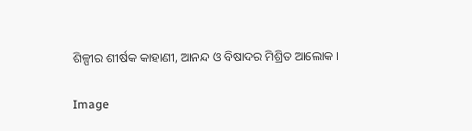ଶିଳ୍ପୀର ଶୀର୍ଷକ କାହାଣୀ, ଆନନ୍ଦ ଓ ବିଷାଦର ମିଶ୍ରିତ ଆଲୋକ ।

Image